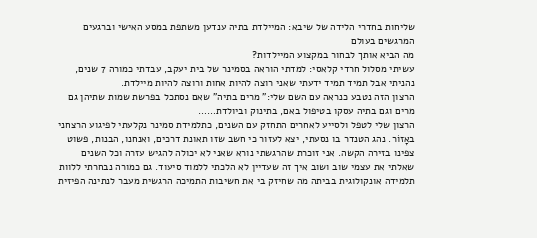שליחות בחדרי הלידה של שיבא: המיילדת בתיה ענדען משתפת במסע האישי וברגעים המרגשים בעולם
מה הביא אותך לבחור במקצוע המיילדות?
עשיתי מסלול חרדי קלאסי: למדתי הוראה בסמינר של בית יעקב, עבדתי כמורה 7 שנים, נהניתי אבל תמיד תמיד ידעתי שאני רוצה להיות אחות ורוצה להיות מיילדת.
הרצון הזה נטבע כנראה עם השם שלי:" מרים בתיה" שאם נסתכל בפרשת שמות שתיהן גם מרים וגם בתיה עסקו בטיפול באם, בתינוק וביולדת……
הרצון שלי לטפל ולסייע לאחרים התחזק עם השנים, כתלמידת סמינר נקלעתי לפיגוע הרצחני באָזוֹר. נהג הטנדר בו נסעתי, יצא לעזור כי חשב שזו תאונת דרכים, ואנחנו, הבנות, פשוט צפינו בזירה הקשה. אני זוכרת שהרגשתי נורא שאני לא יכולה להגיש עזרה וכל השנים שאלתי את עצמי שוב ושוב איך זה שעדיין לא הלכתי ללמוד סיעוד. גם כמורה נבחרתי ללוות תלמידה אונקולוגית בביתה מה שחיזק בי את חשיבות התמיכה הרגשית מעבר לנתינה הפיזית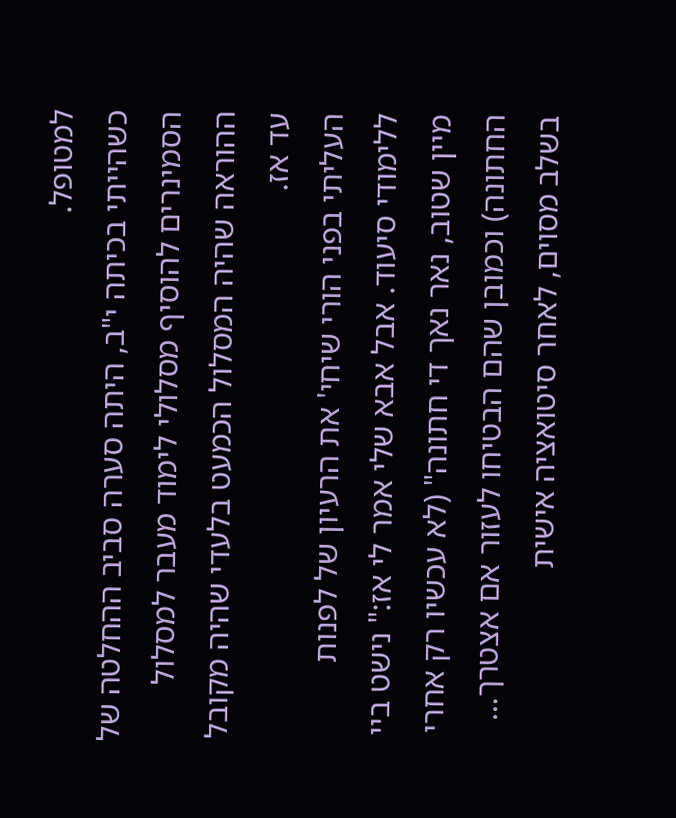למטופל.
כשהייתי בכיתה י"ב, היתה סערה סביב ההחלטה של הסמינרים להוסיף מסלולי לימוד מעבר למסלול ההוראה שהיה המסלול הכמעט בלעדי שהיה מקובל עד אז.
העליתי בפני הורי שיחי' את הרעיון של לפנות ללימודי סיעוד. אבל אבא שלי אמר לי אז:" נישט ביי מיין שטוב, נאר נאך די חתונה" (לא עכשיו רק אחרי החתונה) וכמובן שהם הבטיחו לעזור אם אצטרך…
בשלב מסוים, לאחר סיטואציה אישית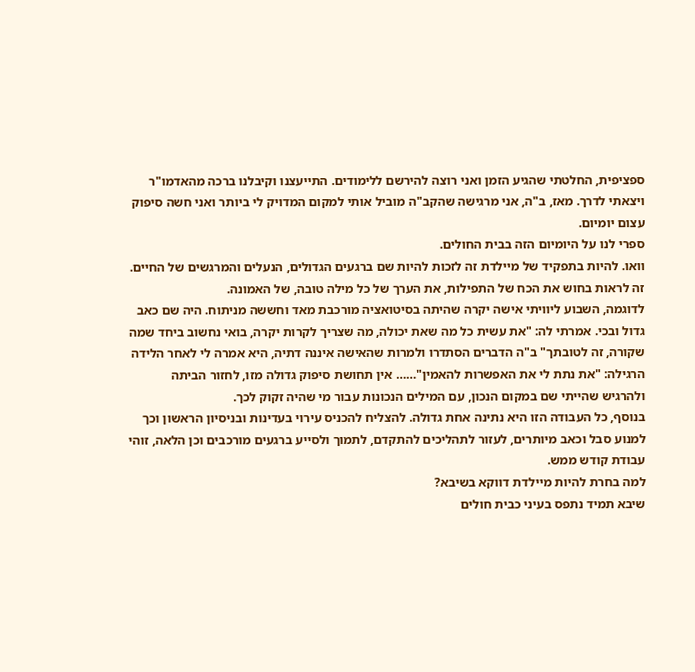ספציפית, החלטתי שהגיע הזמן ואני רוצה להירשם ללימודים. התייעצנו וקיבלנו ברכה מהאדמו"ר ויצאתי לדרך. מאז, ב"ה, אני מרגישה שהקב"ה מוביל אותי למקום המדויק לי ביותר ואני חשה סיפוק עצום יומיום.
ספרי לנו על היומיום הזה בבית החולים.
וואו. להיות בתפקיד של מיילדת זה לזכות להיות שם ברגעים הגדולים, הנעלים והמרגשים של החיים. זה לראות בחוש את הכח של התפילות, את הערך של כל מילה טובה, של האמונה.
לדוגמה, השבוע ליוויתי אישה יקרה שהיתה בסיטואציה מורכבת מאד וחששה מניתוח. היה שם כאב גדול ובכי. אמרתי לה: "את עשית כל מה שאת יכולה, מה שצריך לקרות יקרה, בואי נחשוב ביחד שמה שקורה, זה לטובתך" ב"ה הדברים הסתדרו ולמרות שהאישה איננה דתיה, היא אמרה לי לאחר הלידה הרגילה: "את נתת לי את האפשרות להאמין"…… אין תחושת סיפוק גדולה מזו, לחזור הביתה ולהרגיש שהייתי שם במקום הנכון, עם המילים הנכונות עבור מי שהיה זקוק לכך.
בנוסף, כל העבודה הזו היא נתינה אחת גדולה. להצליח להכניס עירוי בעדינות ובניסיון הראשון וכך למנוע סבל וכאב מיותרים, לעזור לתהליכים להתקדם, לתמוך ולסייע ברגעים מורכבים וכן הלאה, זוהי עבודת קודש ממש.
למה בחרת להיות מיילדת דווקא בשיבא?
שיבא תמיד נתפס בעיני כבית חולים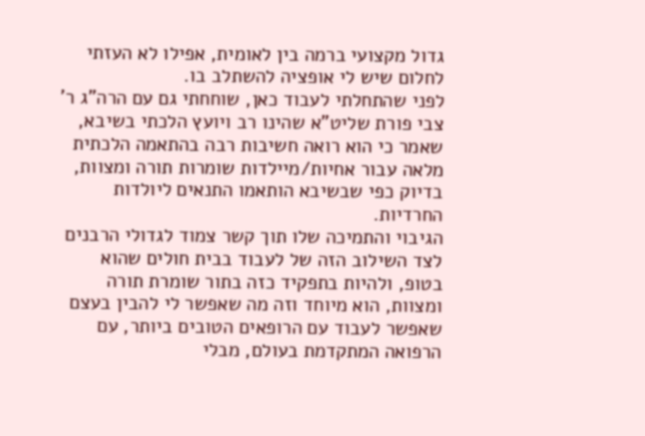גדול מקצועי ברמה בין לאומית, אפילו לא העזתי לחלום שיש לי אופציה להשתלב בו.
לפני שהתחלתי לעבוד כאן, שוחחתי גם עם הרה"ג ר' צבי פורת שליט"א שהינו רב ויועץ הלכתי בשיבא, שאמר כי הוא רואה חשיבות רבה בהתאמה הלכתית מלאה עבור אחיות/מיילדות שומרות תורה ומצוות, בדיוק כפי שבשיבא הותאמו התנאים ליולדות החרדיות.
הגיבוי והתמיכה שלו תוך קשר צמוד לגדולי הרבנים לצד השילוב הזה של לעבוד בבית חולים שהוא בטופ, ולהיות בתפקיד כזה בתור שומרת תורה ומצוות, הוא מיוחד וזה מה שאפשר לי להבין בעצם שאפשר לעבוד עם הרופאים הטובים ביותר, עם הרפואה המתקדמת בעולם, מבלי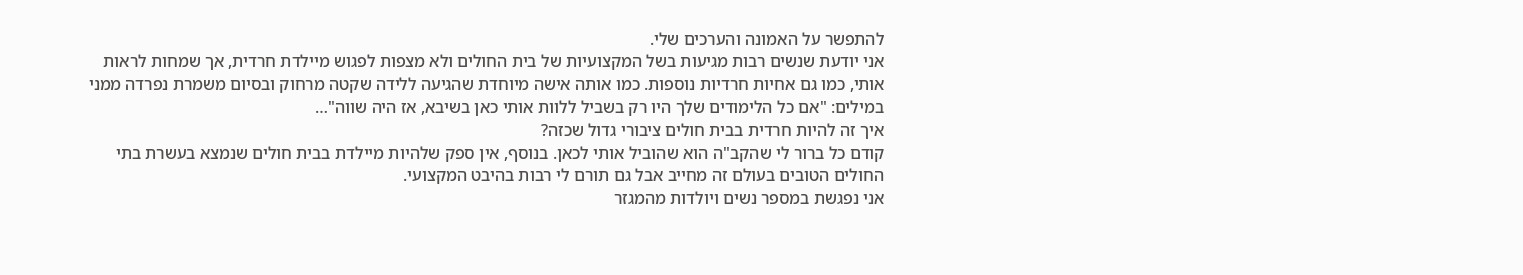להתפשר על האמונה והערכים שלי.
אני יודעת שנשים רבות מגיעות בשל המקצועיות של בית החולים ולא מצפות לפגוש מיילדת חרדית, אך שמחות לראות אותי, כמו גם אחיות חרדיות נוספות. כמו אותה אישה מיוחדת שהגיעה ללידה שקטה מרחוק ובסיום משמרת נפרדה ממני במילים: "אם כל הלימודים שלך היו רק בשביל ללוות אותי כאן בשיבא, אז היה שווה"…
איך זה להיות חרדית בבית חולים ציבורי גדול שכזה?
קודם כל ברור לי שהקב"ה הוא שהוביל אותי לכאן. בנוסף, אין ספק שלהיות מיילדת בבית חולים שנמצא בעשרת בתי החולים הטובים בעולם זה מחייב אבל גם תורם לי רבות בהיבט המקצועי.
אני נפגשת במספר נשים ויולדות מהמגזר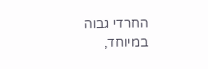החרדי גבוה במיוחד,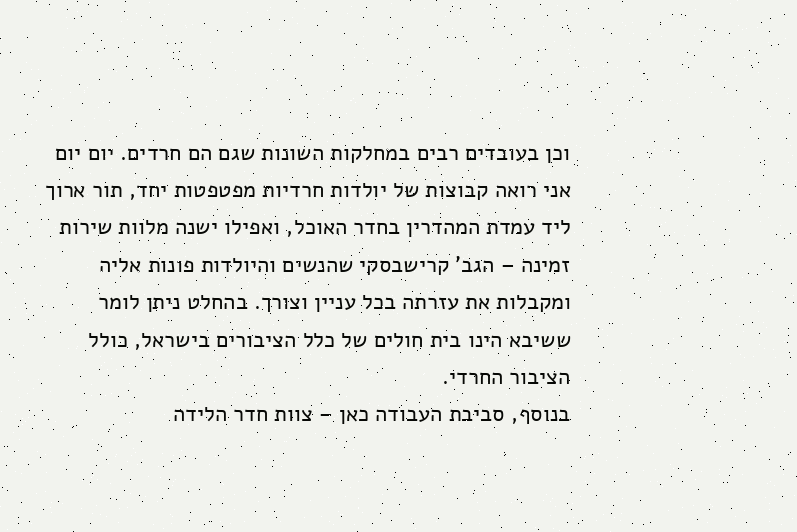וכן בעובדים רבים במחלקות השונות שגם הם חרדים. יום יום אני רואה קבוצות של יולדות חרדיות מפטפטות יחד, תור ארוך ליד עמדת המהדרין בחדר האוכל, ואפילו ישנה מלוות שירות זמינה – הגב' קרישבסקי שהנשים והיולדות פונות אליה ומקבלות את עזרתה בכל עניין וצורך. בהחלט ניתן לומר ששיבא הינו בית חולים של כלל הציבורים בישראל, כולל הציבור החרדי.
בנוסף, סביבת העבודה כאן – צוות חדר הלידה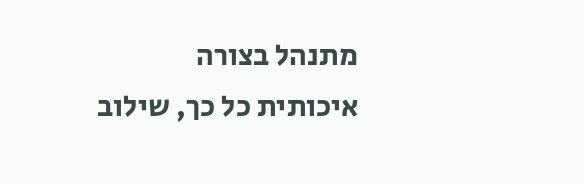מתנהל בצורה איכותית כל כך, שילוב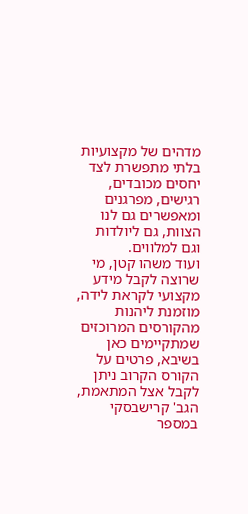מדהים של מקצועיות בלתי מתפשרת לצד יחסים מכובדים, רגישים, מפרגנים ומאפשרים גם לנו הצוות, גם ליולדות וגם למלווים.
ועוד משהו קטן, מי שרוצה לקבל מידע מקצועי לקראת לידה, מוזמנת ליהנות מהקורסים המרוכזים שמתקיימים כאן בשיבא, פרטים על הקורס הקרוב ניתן לקבל אצל המתאמת, הגב' קרישבסקי במספר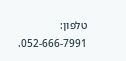טלפון: 052-666-7991.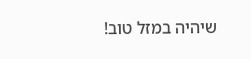שיהיה במזל טוב!